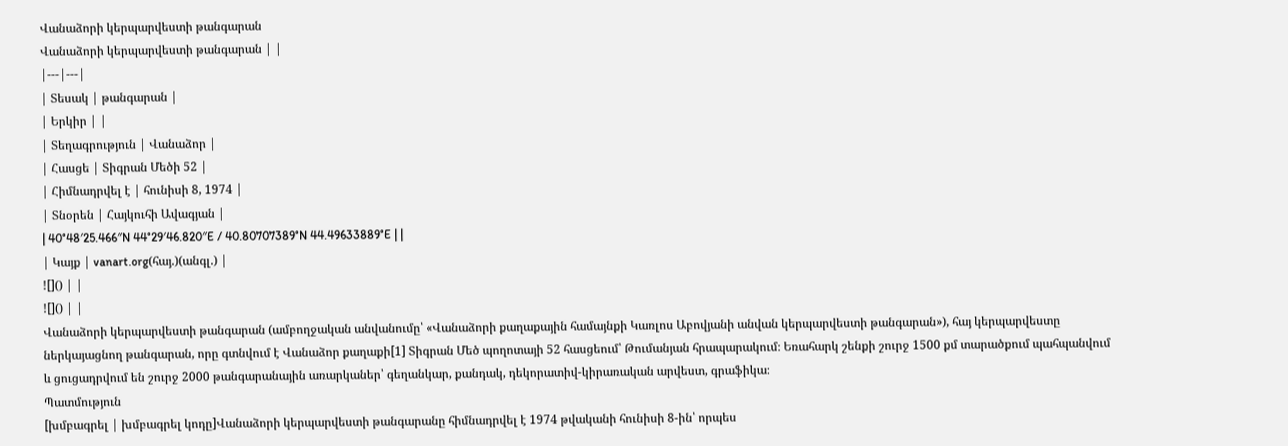Վանաձորի կերպարվեստի թանգարան
Վանաձորի կերպարվեստի թանգարան | |
|---|---|
| Տեսակ | թանգարան |
| Երկիր | |
| Տեղագրություն | Վանաձոր |
| Հասցե | Տիգրան Մեծի 52 |
| Հիմնադրվել է | հունիսի 8, 1974 |
| Տնօրեն | Հայկուհի Ավագյան |
| 40°48′25.466″N 44°29′46.820″E / 40.80707389°N 44.49633889°E | |
| Կայք | vanart.org(հայ.)(անգլ.) |
![]() | |
![]() | |
Վանաձորի կերպարվեստի թանգարան (ամբողջական անվանումը՝ «Վանաձորի քաղաքային համայնքի Կառլոս Աբովյանի անվան կերպարվեստի թանգարան»), հայ կերպարվեստը ներկայացնող թանգարան, որը գտնվում է Վանաձոր քաղաքի[1] Տիգրան Մեծ պողոտայի 52 հասցեում՝ Թումանյան հրապարակում։ Եռահարկ շենքի շուրջ 1500 քմ տարածքում պահպանվում և ցուցադրվում են շուրջ 2000 թանգարանային առարկաներ՝ գեղանկար, քանդակ, դեկորատիվ-կիրառական արվեստ, գրաֆիկա։
Պատմություն
[խմբագրել | խմբագրել կոդը]Վանաձորի կերպարվեստի թանգարանը հիմնադրվել է 1974 թվականի հունիսի 8-ին՝ որպես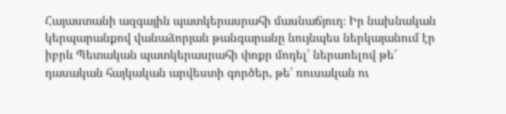Հայաստանի ազգային պատկերասրահի մասնաճյուղ։ Իր նախնական կերպարանքով վանաձորյան թանգարանը նույնպես ներկայանում էր իբրև Պետական պատկերասրահի փոքր մոդել՝ ներառելով թե՛ դասական հայկական արվեստի գործեր, թե՛ ռուսական ու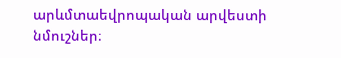արևմտաեվրոպական արվեստի նմուշներ։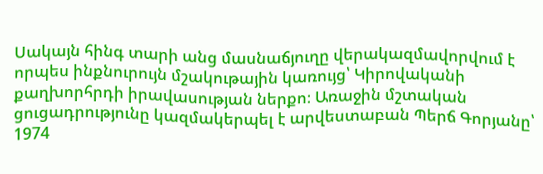Սակայն հինգ տարի անց մասնաճյուղը վերակազմավորվում է որպես ինքնուրույն մշակութային կառույց՝ Կիրովականի քաղխորհրդի իրավասության ներքո։ Առաջին մշտական ցուցադրությունը կազմակերպել է արվեստաբան Պերճ Գորյանը՝ 1974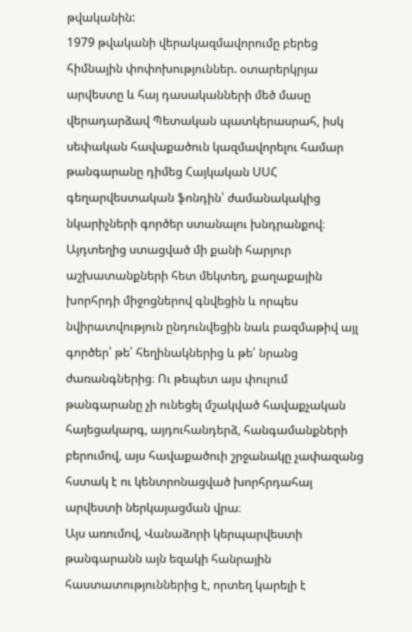թվականին:
1979 թվականի վերակազմավորումը բերեց հիմնային փոփոխություններ. օտարերկրյա արվեստը և հայ դասականների մեծ մասը վերադարձավ Պետական պատկերասրահ, իսկ սեփական հավաքածուն կազմավորելու համար թանգարանը դիմեց Հայկական ՍՍՀ գեղարվեստական ֆոնդին՝ ժամանակակից նկարիչների գործեր ստանալու խնդրանքով։ Այդտեղից ստացված մի քանի հարյուր աշխատանքների հետ մեկտեղ, քաղաքային խորհրդի միջոցներով գնվեցին և որպես նվիրատվություն ընդունվեցին նաև բազմաթիվ այլ գործեր՝ թե՛ հեղինակներից և թե՛ նրանց ժառանգներից։ Ու թեպետ այս փուլում թանգարանը չի ունեցել մշակված հավաքչական հայեցակարգ, այդուհանդերձ, հանգամանքների բերումով, այս հավաքածուի շրջանակը չափազանց հստակ է ու կենտրոնացված խորհրդահայ արվեստի ներկայացման վրա։
Այս առումով, Վանաձորի կերպարվեստի թանգարանն այն եզակի հանրային հաստատություններից է, որտեղ կարելի է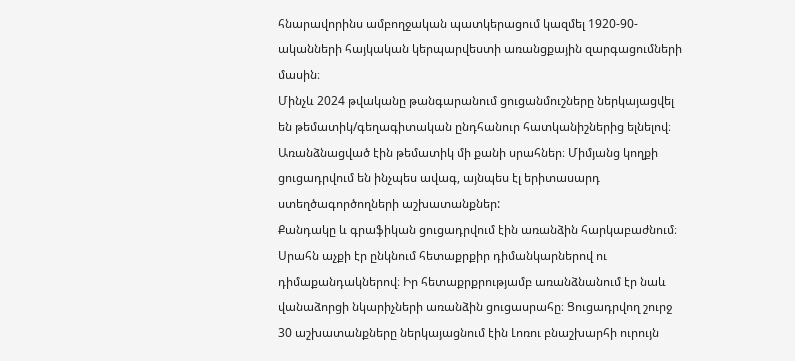հնարավորինս ամբողջական պատկերացում կազմել 1920-90-ականների հայկական կերպարվեստի առանցքային զարգացումների մասին։
Մինչև 2024 թվականը թանգարանում ցուցանմուշները ներկայացվել են թեմատիկ/գեղագիտական ընդհանուր հատկանիշներից ելնելով։ Առանձնացված էին թեմատիկ մի քանի սրահներ։ Միմյանց կողքի ցուցադրվում են ինչպես ավագ, այնպես էլ երիտասարդ ստեղծագործողների աշխատանքներ:
Քանդակը և գրաֆիկան ցուցադրվում էին առանձին հարկաբաժնում։ Սրահն աչքի էր ընկնում հետաքրքիր դիմանկարներով ու դիմաքանդակներով։ Իր հետաքրքրությամբ առանձնանում էր նաև վանաձորցի նկարիչների առանձին ցուցասրահը։ Ցուցադրվող շուրջ 30 աշխատանքները ներկայացնում էին Լոռու բնաշխարհի ուրույն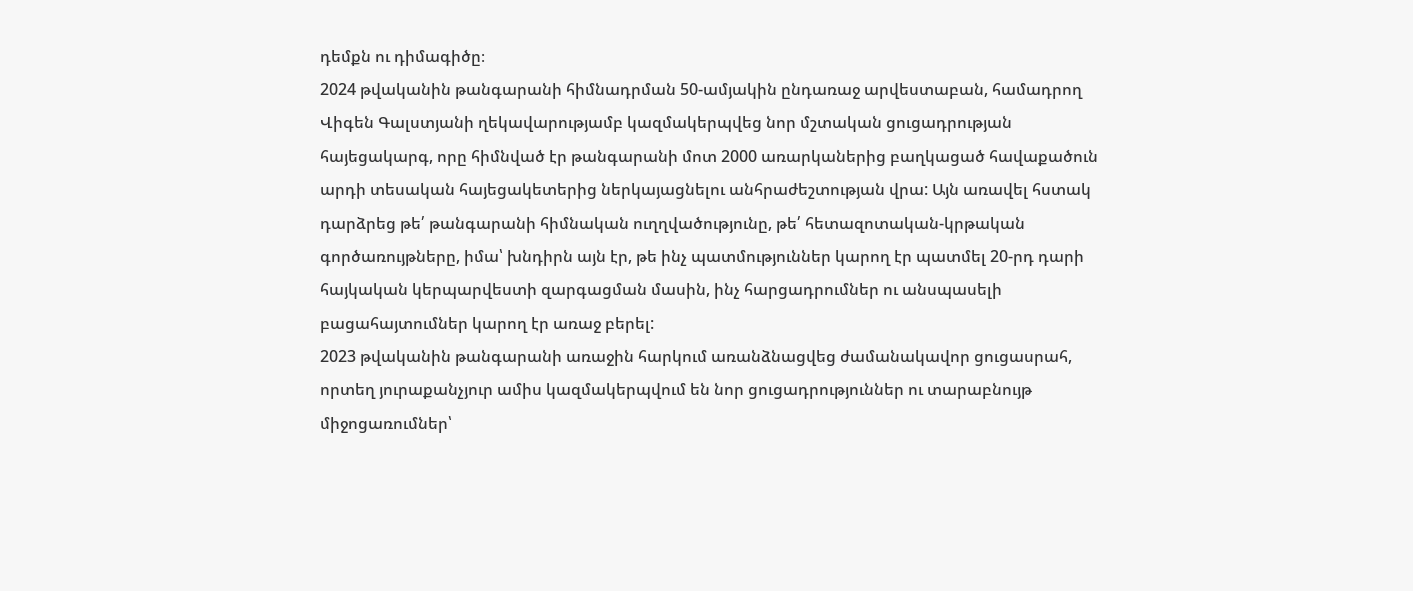դեմքն ու դիմագիծը։
2024 թվականին թանգարանի հիմնադրման 50-ամյակին ընդառաջ արվեստաբան, համադրող Վիգեն Գալստյանի ղեկավարությամբ կազմակերպվեց նոր մշտական ցուցադրության հայեցակարգ, որը հիմնված էր թանգարանի մոտ 2000 առարկաներից բաղկացած հավաքածուն արդի տեսական հայեցակետերից ներկայացնելու անհրաժեշտության վրա: Այն առավել հստակ դարձրեց թե՛ թանգարանի հիմնական ուղղվածությունը, թե՛ հետազոտական-կրթական գործառույթները, իմա՝ խնդիրն այն էր, թե ինչ պատմություններ կարող էր պատմել 20-րդ դարի հայկական կերպարվեստի զարգացման մասին, ինչ հարցադրումներ ու անսպասելի բացահայտումներ կարող էր առաջ բերել:
2023 թվականին թանգարանի առաջին հարկում առանձնացվեց ժամանակավոր ցուցասրահ, որտեղ յուրաքանչյուր ամիս կազմակերպվում են նոր ցուցադրություններ ու տարաբնույթ միջոցառումներ՝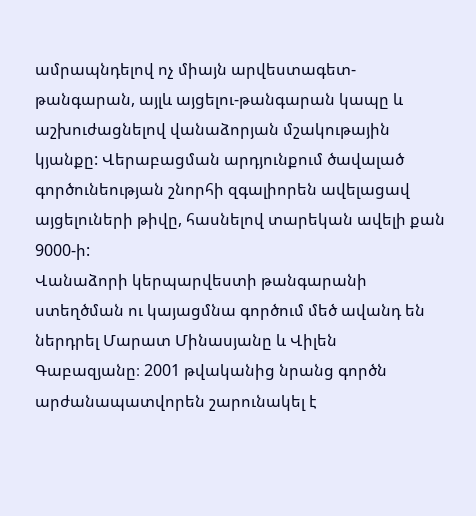ամրապնդելով ոչ միայն արվեստագետ-թանգարան, այլև այցելու-թանգարան կապը և աշխուժացնելով վանաձորյան մշակութային կյանքը: Վերաբացման արդյունքում ծավալած գործունեության շնորհի զգալիորեն ավելացավ այցելուների թիվը, հասնելով տարեկան ավելի քան 9000-ի:
Վանաձորի կերպարվեստի թանգարանի ստեղծման ու կայացմնա գործում մեծ ավանդ են ներդրել Մարատ Մինասյանը և Վիլեն Գաբազյանը։ 2001 թվականից նրանց գործն արժանապատվորեն շարունակել է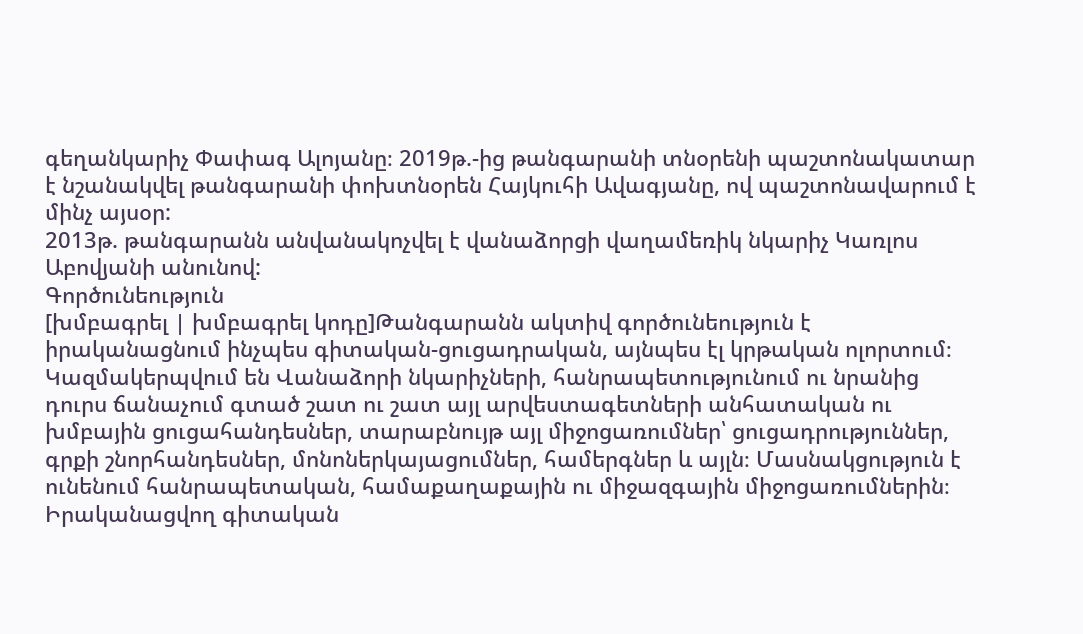գեղանկարիչ Փափագ Ալոյանը։ 2019թ.-ից թանգարանի տնօրենի պաշտոնակատար է նշանակվել թանգարանի փոխտնօրեն Հայկուհի Ավագյանը, ով պաշտոնավարում է մինչ այսօր:
2013թ. թանգարանն անվանակոչվել է վանաձորցի վաղամեռիկ նկարիչ Կառլոս Աբովյանի անունով:
Գործունեություն
[խմբագրել | խմբագրել կոդը]Թանգարանն ակտիվ գործունեություն է իրականացնում ինչպես գիտական-ցուցադրական, այնպես էլ կրթական ոլորտում։ Կազմակերպվում են Վանաձորի նկարիչների, հանրապետությունում ու նրանից դուրս ճանաչում գտած շատ ու շատ այլ արվեստագետների անհատական ու խմբային ցուցահանդեսներ, տարաբնույթ այլ միջոցառումներ՝ ցուցադրություններ, գրքի շնորհանդեսներ, մոնոներկայացումներ, համերգներ և այլն։ Մասնակցություն է ունենում հանրապետական, համաքաղաքային ու միջազգային միջոցառումներին։ Իրականացվող գիտական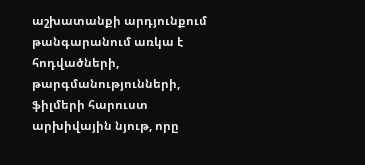աշխատանքի արդյունքում թանգարանում առկա է հոդվածների, թարգմանությունների, ֆիլմերի հարուստ արխիվային նյութ, որը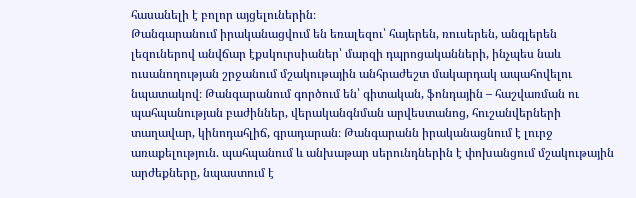հասանելի է բոլոր այցելուներին։
Թանգարանում իրականացվում են եռալեզու՝ հայերեն, ռուսերեն, անգլերեն լեզուներով անվճար էքսկուրսիաներ՝ մարզի դպրոցականների, ինչպես նաև ուսանողության շրջանում մշակութային անհրաժեշտ մակարդակ ապահովելու նպատակով։ Թանգարանում գործում են՝ գիտական, ֆոնդային – հաշվառման ու պահպանության բաժիններ, վերականգնման արվեստանոց, հուշանվերների տաղավար, կինոդահլիճ, գրադարան։ Թանգարանն իրականացնում է լուրջ առաքելություն. պահպանում և անխաթար սերունդներին է փոխանցում մշակութային արժեքները, նպաստում է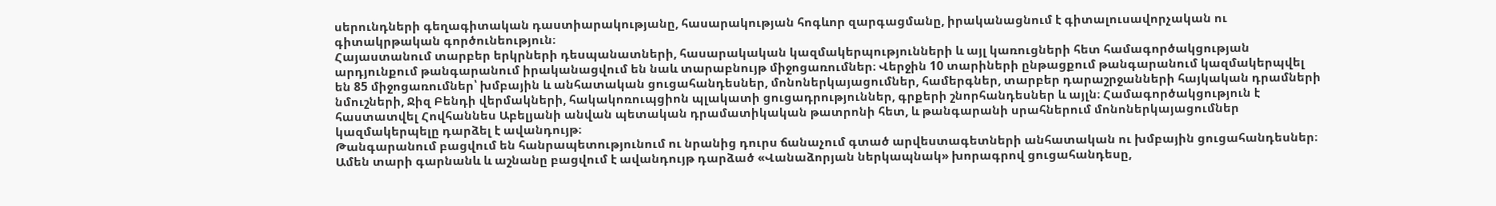սերունդների գեղագիտական դաստիարակությանը, հասարակության հոգևոր զարգացմանը, իրականացնում է գիտալուսավորչական ու գիտակրթական գործունեություն։
Հայաստանում տարբեր երկրների դեսպանատների, հասարակական կազմակերպությունների և այլ կառուցների հետ համագործակցության արդյունքում թանգարանում իրականացվում են նաև տարաբնույթ միջոցառումներ։ Վերջին 10 տարիների ընթացքում թանգարանում կազմակերպվել են 85 միջոցառումներ՝ խմբային և անհատական ցուցահանդեսներ, մոնոներկայացումներ, համերգներ, տարբեր դարաշրջանների հայկական դրամների նմուշների, Ջիզ Բենդի վերմակների, հակակոռուպցիոն պլակատի ցուցադրություններ, գրքերի շնորհանդեսներ և այլն։ Համագործակցություն է հաստատվել Հովհաննես Աբելյանի անվան պետական դրամատիկական թատրոնի հետ, և թանգարանի սրահներում մոնոներկայացումներ կազմակերպելը դարձել է ավանդույթ։
Թանգարանում բացվում են հանրապետությունում ու նրանից դուրս ճանաչում գտած արվեստագետների անհատական ու խմբային ցուցահանդեսներ։ Ամեն տարի գարնանև և աշնանը բացվում է ավանդույթ դարձած «Վանաձորյան ներկապնակ» խորագրով ցուցահանդեսը,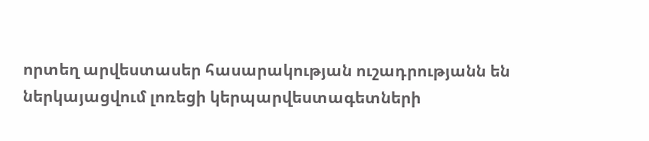որտեղ արվեստասեր հասարակության ուշադրությանն են ներկայացվում լոռեցի կերպարվեստագետների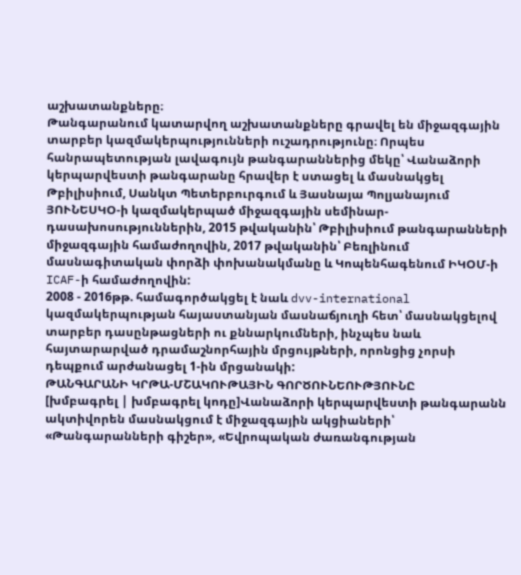աշխատանքները։
Թանգարանում կատարվող աշխատանքները գրավել են միջազգային տարբեր կազմակերպությունների ուշադրությունը։ Որպես հանրապետության լավագույն թանգարաններից մեկը՝ Վանաձորի կերպարվեստի թանգարանը հրավեր է ստացել և մասնակցել Թբիլիսիում, Սանկտ Պետերբուրգում և Յասնայա Պոլյանայում ՅՈՒՆԵՍԿՕ-ի կազմակերպած միջազգային սեմինար-դասախոսություններին, 2015 թվականին՝ Թբիլիսիում թանգարանների միջազգային համաժողովին, 2017 թվականին՝ Բեռլինում մասնագիտական փորձի փոխանակմանը և Կոպենհագենում ԻԿՕՄ-ի ICAF-ի համաժողովին:
2008 - 2016թթ. համագործակցել է նաև dvv-international կազմակերպության հայաստանյան մասնաճյուղի հետ՝ մասնակցելով տարբեր դասընթացների ու քննարկումների, ինչպես նաև հայտարարված դրամաշնորհային մրցույթների, որոնցից չորսի դեպքում արժանացել 1-ին մրցանակի:
ԹԱՆԳԱՐԱՆԻ ԿՐԹԱ-ՄՇԱԿՈՒԹԱՅԻՆ ԳՈՐԾՈՒՆԵՈՒԹՅՈՒՆԸ
[խմբագրել | խմբագրել կոդը]Վանաձորի կերպարվեստի թանգարանն ակտիվորեն մասնակցում է միջազգային ակցիաների՝ «Թանգարանների գիշեր», «Եվրոպական ժառանգության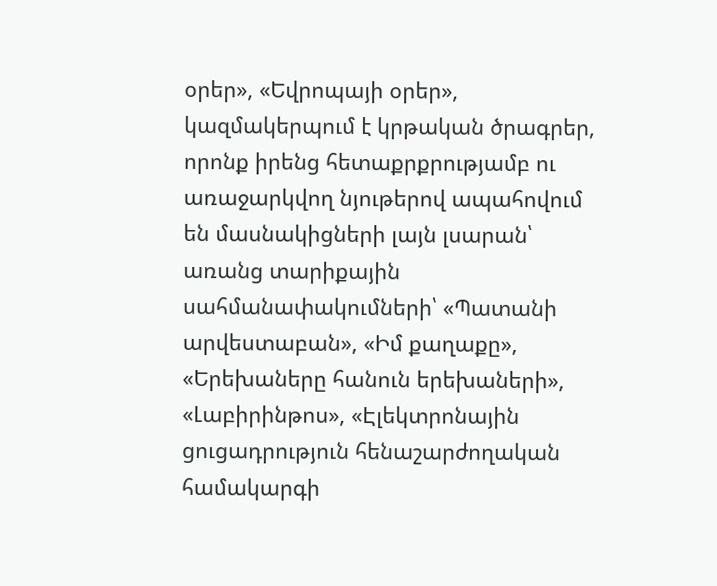օրեր», «Եվրոպայի օրեր», կազմակերպում է կրթական ծրագրեր, որոնք իրենց հետաքրքրությամբ ու առաջարկվող նյութերով ապահովում են մասնակիցների լայն լսարան՝ առանց տարիքային սահմանափակումների՝ «Պատանի արվեստաբան», «Իմ քաղաքը», «Երեխաները հանուն երեխաների», «Լաբիրինթոս», «Էլեկտրոնային ցուցադրություն հենաշարժողական համակարգի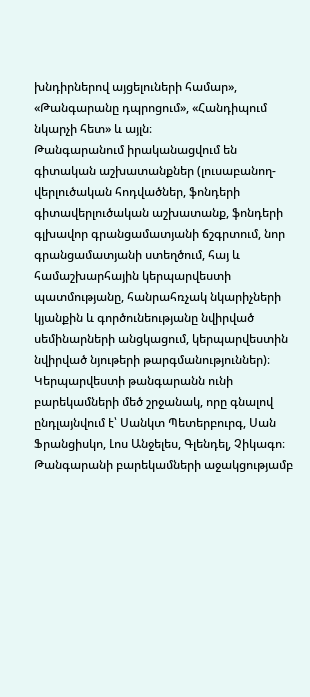խնդիրներով այցելուների համար», «Թանգարանը դպրոցում», «Հանդիպում նկարչի հետ» և այլն։
Թանգարանում իրականացվում են գիտական աշխատանքներ (լուսաբանող-վերլուծական հոդվածներ, ֆոնդերի գիտավերլուծական աշխատանք, ֆոնդերի գլխավոր գրանցամատյանի ճշգրտում, նոր գրանցամատյանի ստեղծում, հայ և համաշխարհային կերպարվեստի պատմությանը, հանրահռչակ նկարիչների կյանքին և գործունեությանը նվիրված սեմինարների անցկացում, կերպարվեստին նվիրված նյութերի թարգմանություններ)։
Կերպարվեստի թանգարանն ունի բարեկամների մեծ շրջանակ, որը գնալով ընդլայնվում է՝ Սանկտ Պետերբուրգ, Սան Ֆրանցիսկո, Լոս Անջելես, Գլենդել, Չիկագո։ Թանգարանի բարեկամների աջակցությամբ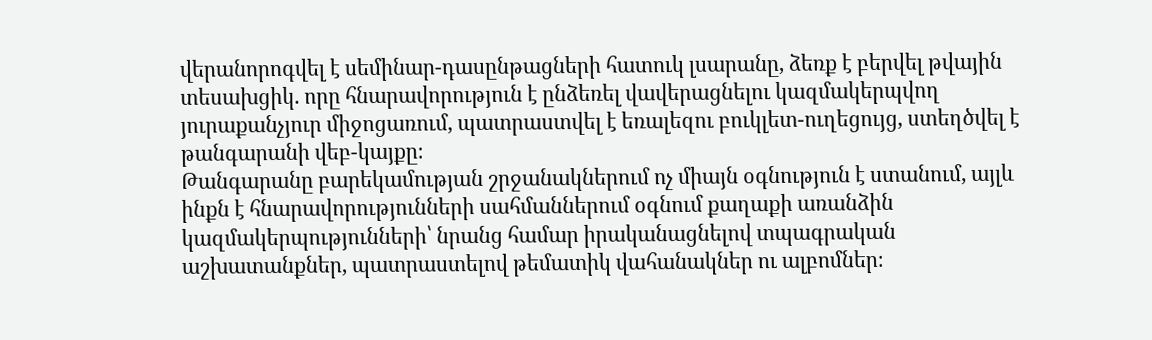վերանորոգվել է սեմինար-դասընթացների հատուկ լսարանը, ձեռք է բերվել թվային տեսախցիկ. որը հնարավորություն է ընձեռել վավերացնելու կազմակերպվող յուրաքանչյուր միջոցառում, պատրաստվել է եռալեզու բուկլետ-ուղեցույց, ստեղծվել է թանգարանի վեբ-կայքը։
Թանգարանը բարեկամության շրջանակներում ոչ միայն օգնություն է ստանում, այլև ինքն է հնարավորությունների սահմաններում օգնում քաղաքի առանձին կազմակերպությունների՝ նրանց համար իրականացնելով տպագրական աշխատանքներ, պատրաստելով թեմատիկ վահանակներ ու ալբոմներ։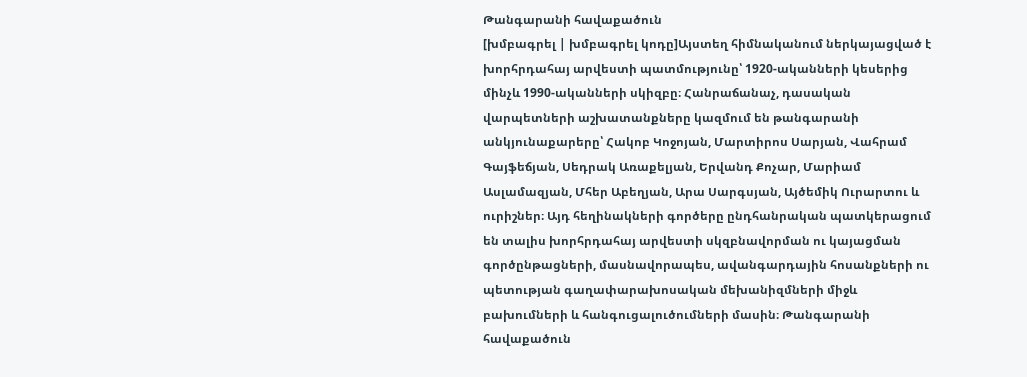Թանգարանի հավաքածուն
[խմբագրել | խմբագրել կոդը]Այստեղ հիմնականում ներկայացված է խորհրդահայ արվեստի պատմությունը՝ 1920-ականների կեսերից մինչև 1990-ականների սկիզբը։ Հանրաճանաչ, դասական վարպետների աշխատանքները կազմում են թանգարանի անկյունաքարերը՝ Հակոբ Կոջոյան, Մարտիրոս Սարյան, Վահրամ Գայֆեճյան, Սեդրակ Առաքելյան, Երվանդ Քոչար, Մարիամ Ասլամազյան, Մհեր Աբեղյան, Արա Սարգսյան, Այծեմիկ Ուրարտու և ուրիշներ։ Այդ հեղինակների գործերը ընդհանրական պատկերացում են տալիս խորհրդահայ արվեստի սկզբնավորման ու կայացման գործընթացների, մասնավորապես, ավանգարդային հոսանքների ու պետության գաղափարախոսական մեխանիզմների միջև բախումների և հանգուցալուծումների մասին։ Թանգարանի հավաքածուն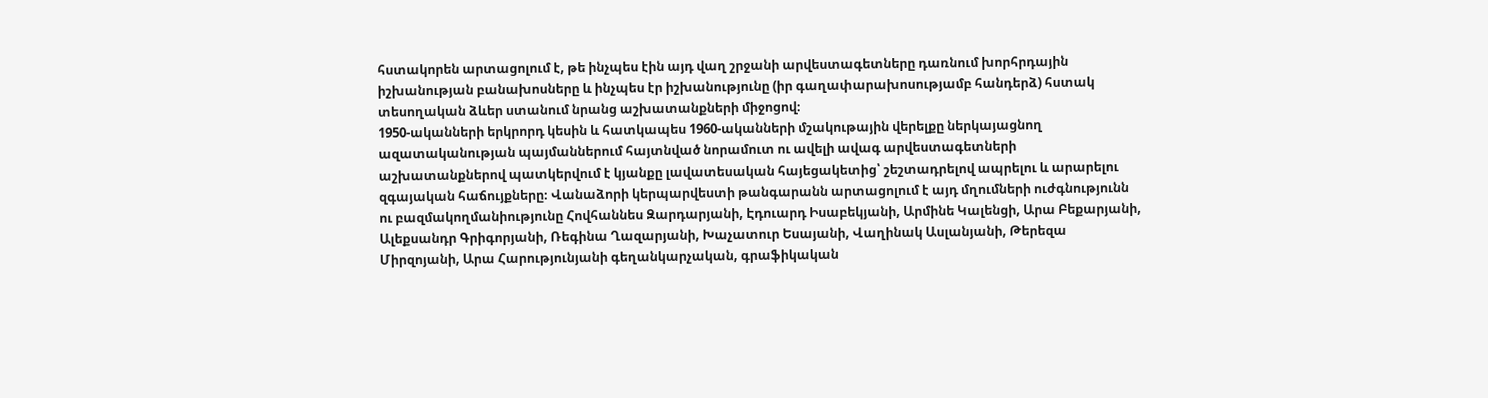հստակորեն արտացոլում է, թե ինչպես էին այդ վաղ շրջանի արվեստագետները դառնում խորհրդային իշխանության բանախոսները և ինչպես էր իշխանությունը (իր գաղափարախոսությամբ հանդերձ) հստակ տեսողական ձևեր ստանում նրանց աշխատանքների միջոցով։
1950-ականների երկրորդ կեսին և հատկապես 1960-ականների մշակութային վերելքը ներկայացնող ազատականության պայմաններում հայտնված նորամուտ ու ավելի ավագ արվեստագետների աշխատանքներով պատկերվում է կյանքը լավատեսական հայեցակետից՝ շեշտադրելով ապրելու և արարելու զգայական հաճույքները։ Վանաձորի կերպարվեստի թանգարանն արտացոլում է այդ մղումների ուժգնությունն ու բազմակողմանիությունը Հովհաննես Զարդարյանի, Էդուարդ Իսաբեկյանի, Արմինե Կալենցի, Արա Բեքարյանի, Ալեքսանդր Գրիգորյանի, Ռեգինա Ղազարյանի, Խաչատուր Եսայանի, Վաղինակ Ասլանյանի, Թերեզա Միրզոյանի, Արա Հարությունյանի գեղանկարչական, գրաֆիկական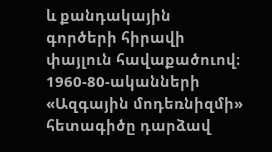և քանդակային գործերի հիրավի փայլուն հավաքածուով։
1960-80-ականների «Ազգային մոդեռնիզմի» հետագիծը դարձավ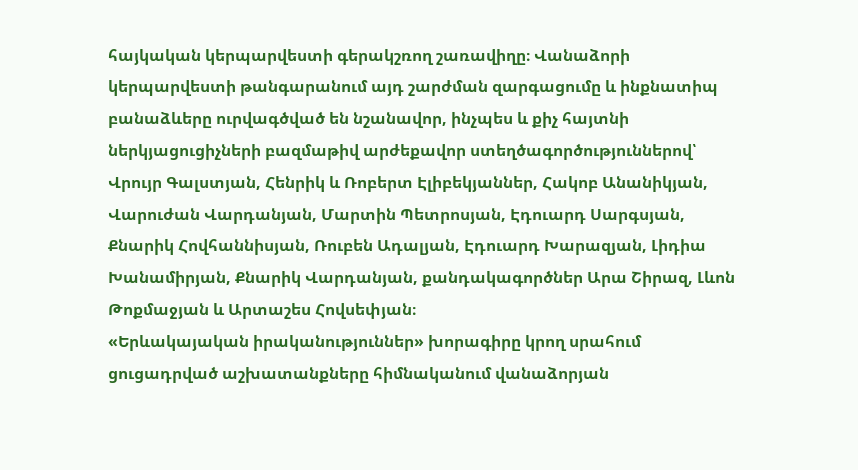հայկական կերպարվեստի գերակշռող շառավիղը։ Վանաձորի կերպարվեստի թանգարանում այդ շարժման զարգացումը և ինքնատիպ բանաձևերը ուրվագծված են նշանավոր, ինչպես և քիչ հայտնի ներկյացուցիչների բազմաթիվ արժեքավոր ստեղծագործություններով՝ Վրույր Գալստյան, Հենրիկ և Ռոբերտ Էլիբեկյաններ, Հակոբ Անանիկյան, Վարուժան Վարդանյան, Մարտին Պետրոսյան, Էդուարդ Սարգսյան, Քնարիկ Հովհաննիսյան, Ռուբեն Ադալյան, Էդուարդ Խարազյան, Լիդիա Խանամիրյան, Քնարիկ Վարդանյան, քանդակագործներ Արա Շիրազ, Լևոն Թոքմաջյան և Արտաշես Հովսեփյան։
«Երևակայական իրականություններ» խորագիրը կրող սրահում ցուցադրված աշխատանքները հիմնականում վանաձորյան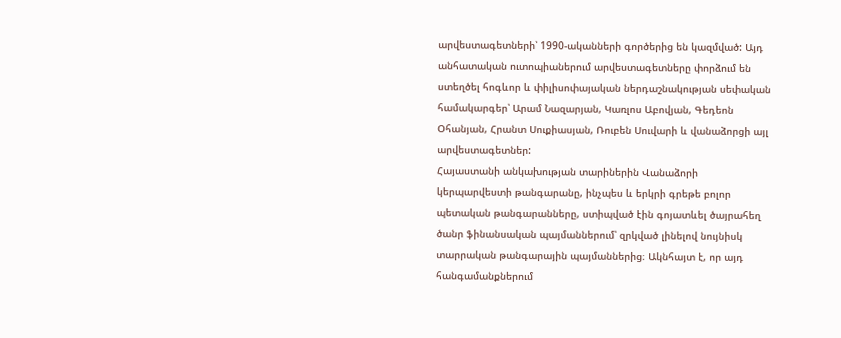արվեստագետների՝ 1990-ականների գործերից են կազմված: Այդ անհատական ուտոպիաներում արվեստագետները փորձում են ստեղծել հոգևոր և փիլիսոփայական ներդաշնակության սեփական համակարգեր՝ Արամ Նազարյան, Կառլոս Աբովյան, Գեդեոն Օհանյան, Հրանտ Սուքիասյան, Ռուբեն Սուվարի և վանաձորցի այլ արվեստագետներ:
Հայաստանի անկախության տարիներին Վանաձորի կերպարվեստի թանգարանը, ինչպես և երկրի գրեթե բոլոր պետական թանգարանները, ստիպված էին գոյատևել ծայրահեղ ծանր ֆինանսական պայմաններում՝ զրկված լինելով նույնիսկ տարրական թանգարային պայմաններից։ Ակնհայտ է, որ այդ հանգամանքներում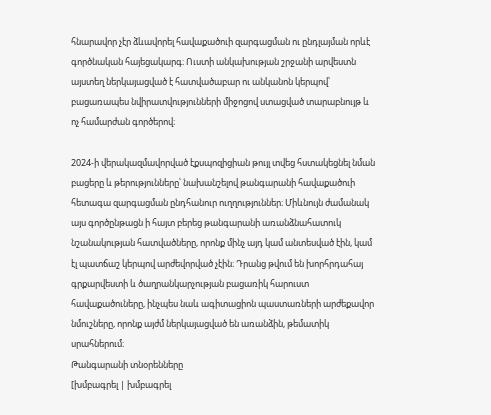հնարավոր չէր ձևավորել հավաքածուի զարգացման ու ընդլայման որևէ գործնական հայեցակարգ։ Ուստի անկախության շրջանի արվեստն այստեղ ներկայացված է հատվածաբար ու անկանոն կերպով՝ բացառապես նվիրատվությունների միջոցով ստացված տարաբնույթ և ոչ համարժան գործերով։

2024-ի վերակազմավորված էքսպոզիցիան թույլ տվեց հստակեցնել նման բացերը և թերությունները՝ նախանշելով թանգարանի հավաքածուի հետագա զարգացման ընդհանուր ուղղություններ։ Միևնույն ժամանակ այս գործընթացն ի հայտ բերեց թանգարանի առանձնահատուկ նշանակության հատվածները, որոնք մինչ այդ կամ անտեսված էին, կամ էլ պատճաշ կերպով արժեվորված չէին։ Դրանց թվում են խորհրդահայ գրքարվեստի և ծաղրանկարչության բացառիկ հարուստ հավաքածուները, ինչպես նաև ագիտացիոն պաստառների արժեքավոր նմուշները, որոնք այժմ ներկայացված են առանձին, թեմատիկ սրահներում։
Թանգարանի տնօրենները
[խմբագրել | խմբագրել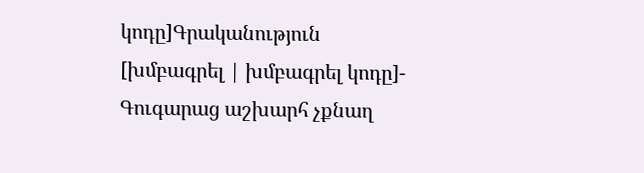կոդը]Գրականություն
[խմբագրել | խմբագրել կոդը]- Գուգարաց աշխարհ չքնաղ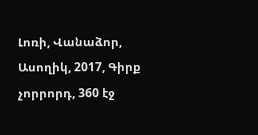Լոռի, Վանաձոր, Ասողիկ, 2017, Գիրք չորրորդ, 360 էջ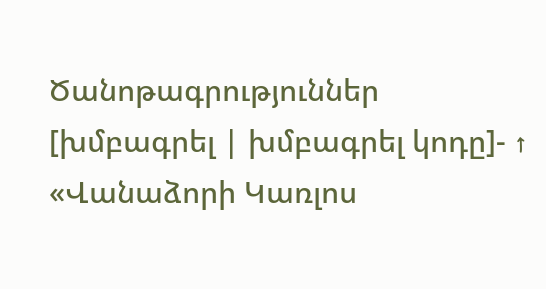Ծանոթագրություններ
[խմբագրել | խմբագրել կոդը]- ↑ «Վանաձորի Կառլոս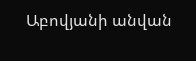Աբովյանի անվան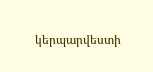կերպարվեստի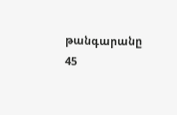թանգարանը 45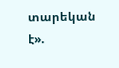տարեկան է».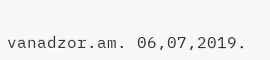vanadzor.am. 06,07,2019.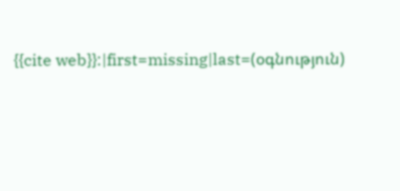{{cite web}}:|first=missing|last=(օգնություն)